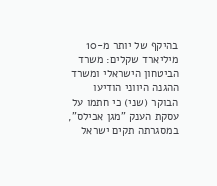בהיקף של יותר מ-10 מיליארד שקלים: משרד הביטחון הישראלי ומשרד ההגנה היווני הודיעו הבוקר (שני) כי חתמו על עסקת הענק "מגן אכילס", במסגרתה תקים ישראל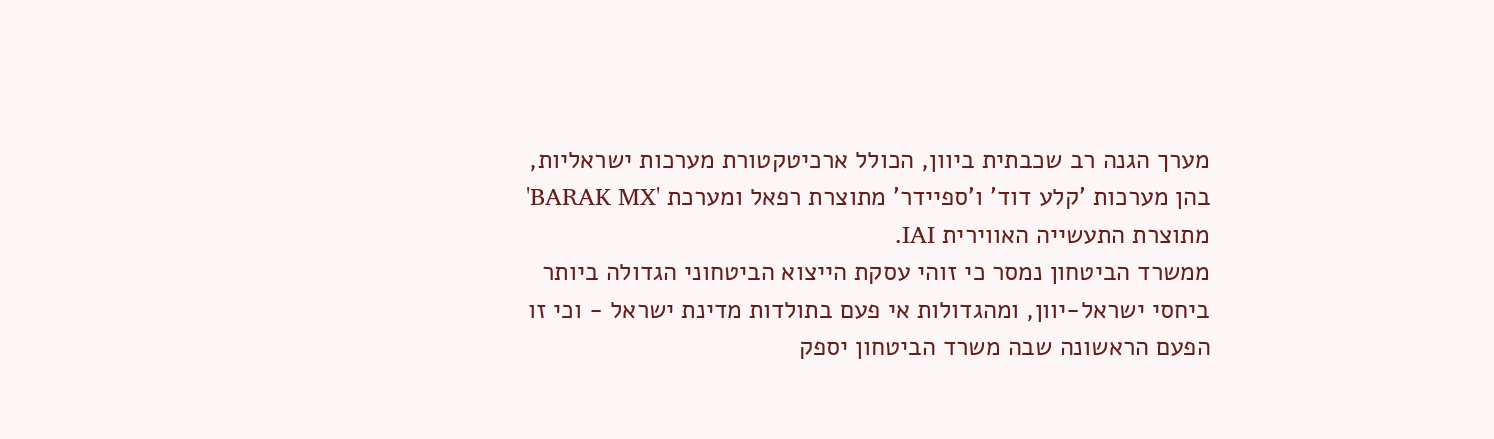מערך הגנה רב שכבתית ביוון, הכולל ארכיטקטורת מערכות ישראליות, בהן מערכות 'קלע דוד' ו'ספיידר' מתוצרת רפאל ומערכת 'BARAK MX' מתוצרת התעשייה האווירית IAI.
ממשרד הביטחון נמסר כי זוהי עסקת הייצוא הביטחוני הגדולה ביותר ביחסי ישראל-יוון, ומהגדולות אי פעם בתולדות מדינת ישראל - וכי זו הפעם הראשונה שבה משרד הביטחון יספק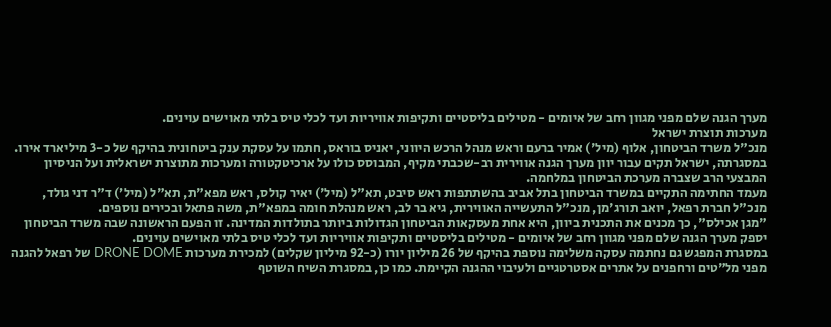מערך הגנה שלם מפני מגוון רחב של איומים - מטילים בליסטיים ותקיפות אוויריות ועד לכלי טיס בלתי מאוישים עוינים.
מערכות תוצרת ישראל
מנכ"ל משרד הביטחון, אלוף (מיל') אמיר ברעם וראש מנהל הרכש היווני, יאניס בוראס, חתמו על עסקת ענק ביטחונית בהיקף של כ-3 מיליארד אירו. במסגרתה, ישראל תקים עבור יוון מערך הגנה אווירית רב-שכבתי מקיף, המבוסס כולו על ארכיטקטורה ומערכות מתוצרת ישראלית ועל הניסיון המבצעי הרב שצברה מערכת הביטחון במלחמה.
מעמד החתימה התקיים במשרד הביטחון בתל אביב בהשתתפות ראש סיבט, תא"ל (מיל') יאיר קולס, ראש מפא"ת, תא"ל (מיל׳) ד"ר דני גולד, מנכ"ל חברת רפאל, יואב תורג'מן, מנכ"ל התעשייה האווירית, גיא בר לב, ראש מנהלת חומה במפא"ת, משה פתאל ובכירים נוספים.
"מגן אכילס", כך מכנים את התכנית ביוון, היא אחת מעסקאות הביטחון הגדולות ביותר בתולדות המדינה. זו הפעם הראשונה שבה משרד הביטחון יספק מערך הגנה שלם מפני מגוון רחב של איומים - מטילים בליסטיים ותקיפות אוויריות ועד לכלי טיס בלתי מאוישים עוינים.
במסגרת המפגש גם נחתמה עסקה משלימה נוספת בהיקף של 26 מיליון יורו (כ-92 מיליון שקלים) למכירת מערכות DRONE DOME של רפאל להגנה מפני מל"טים ורחפנים על אתרים אסטרטגיים ולעיבוי ההגנה הקיימת. כמו כן, במסגרת השיח השוטף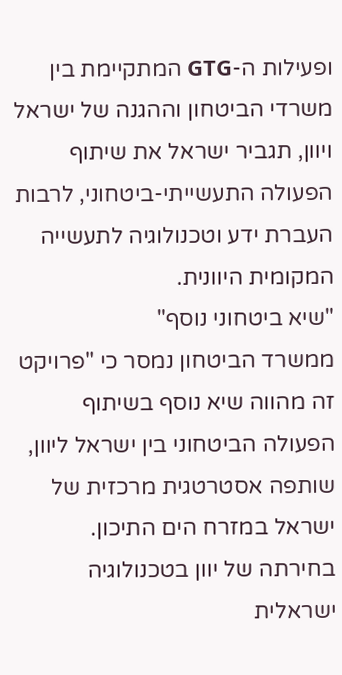ופעילות ה-GTG המתקיימת בין משרדי הביטחון וההגנה של ישראל ויוון, תגביר ישראל את שיתוף הפעולה התעשייתי-ביטחוני, לרבות העברת ידע וטכנולוגיה לתעשייה המקומית היוונית.
"שיא ביטחוני נוסף"
ממשרד הביטחון נמסר כי "פרויקט זה מהווה שיא נוסף בשיתוף הפעולה הביטחוני בין ישראל ליוון, שותפה אסטרטגית מרכזית של ישראל במזרח הים התיכון. בחירתה של יוון בטכנולוגיה ישראלית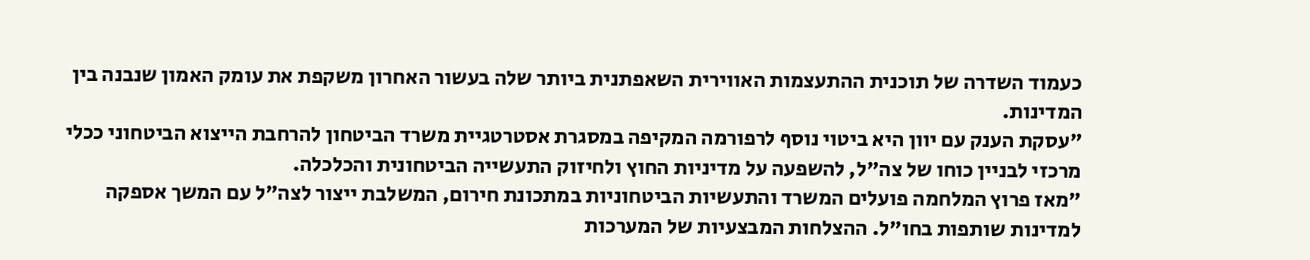כעמוד השדרה של תוכנית ההתעצמות האווירית השאפתנית ביותר שלה בעשור האחרון משקפת את עומק האמון שנבנה בין המדינות.
"עסקת הענק עם יוון היא ביטוי נוסף לרפורמה המקיפה במסגרת אסטרטגיית משרד הביטחון להרחבת הייצוא הביטחוני ככלי מרכזי לבניין כוחו של צה"ל, להשפעה על מדיניות החוץ ולחיזוק התעשייה הביטחונית והכלכלה.
"מאז פרוץ המלחמה פועלים המשרד והתעשיות הביטחוניות במתכונת חירום, המשלבת ייצור לצה"ל עם המשך אספקה למדינות שותפות בחו"ל. ההצלחות המבצעיות של המערכות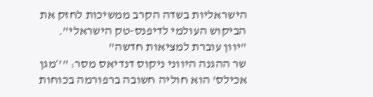הישראליות בשדה הקרב ממשיכות לחזק את הביקוש העולמי לדיפנס-טק הישראלי".
"יוון עוברת למציאות חדשה"
שר ההגנה היווני ניקוס דנדיאס מסר: "'׳מגן אכילס' הוא חוליה חשובה ברפורמה בכוחות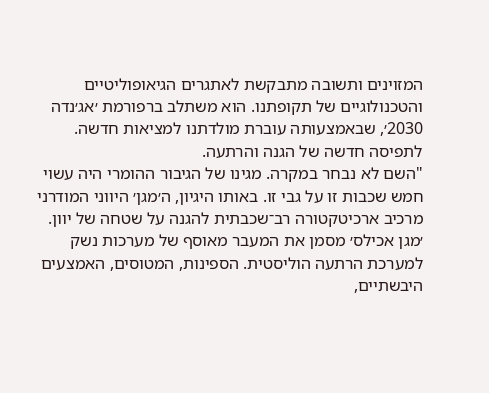המזוינים ותשובה מתבקשת לאתגרים הגיאופוליטיים והטכנולוגיים של תקופתנו. הוא משתלב ברפורמת ׳אג׳נדה 2030׳, שבאמצעותה עוברת מולדתנו למציאות חדשה. לתפיסה חדשה של הגנה והרתעה.
"השם לא נבחר במקרה. מגינו של הגיבור ההומרי היה עשוי חמש שכבות זו על גבי זו. באותו היגיון, ה׳מגן׳ היווני המודרני מרכיב ארכיטקטורה רב־שכבתית להגנה על שטחה של יוון. ׳מגן אכילס׳ מסמן את המעבר מאוסף של מערכות נשק למערכת הרתעה הוליסטית. הספינות, המטוסים, האמצעים היבשתיים,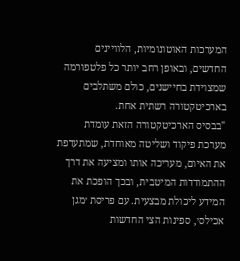המערכות האוטונומיות, הלוויינים החדשים, ובאופן רחב יותר כל פלטפורמה שמצוידת בחיישנים, כולם משתלבים בארכיטקטורה רשתית אחת.
"בבסיס הארכיטקטורה הזאת עומדת מערכת פיקוד ושליטה מאוחדת, שמתעדפת את האיום, מעריכה אותו ומציעה את דרך ההתמודדות המיטבית, ובכך הופכת את המידע ליכולת מבצעית. עם פריסת ׳מגן אכילס׳, ספינות הצי החדשות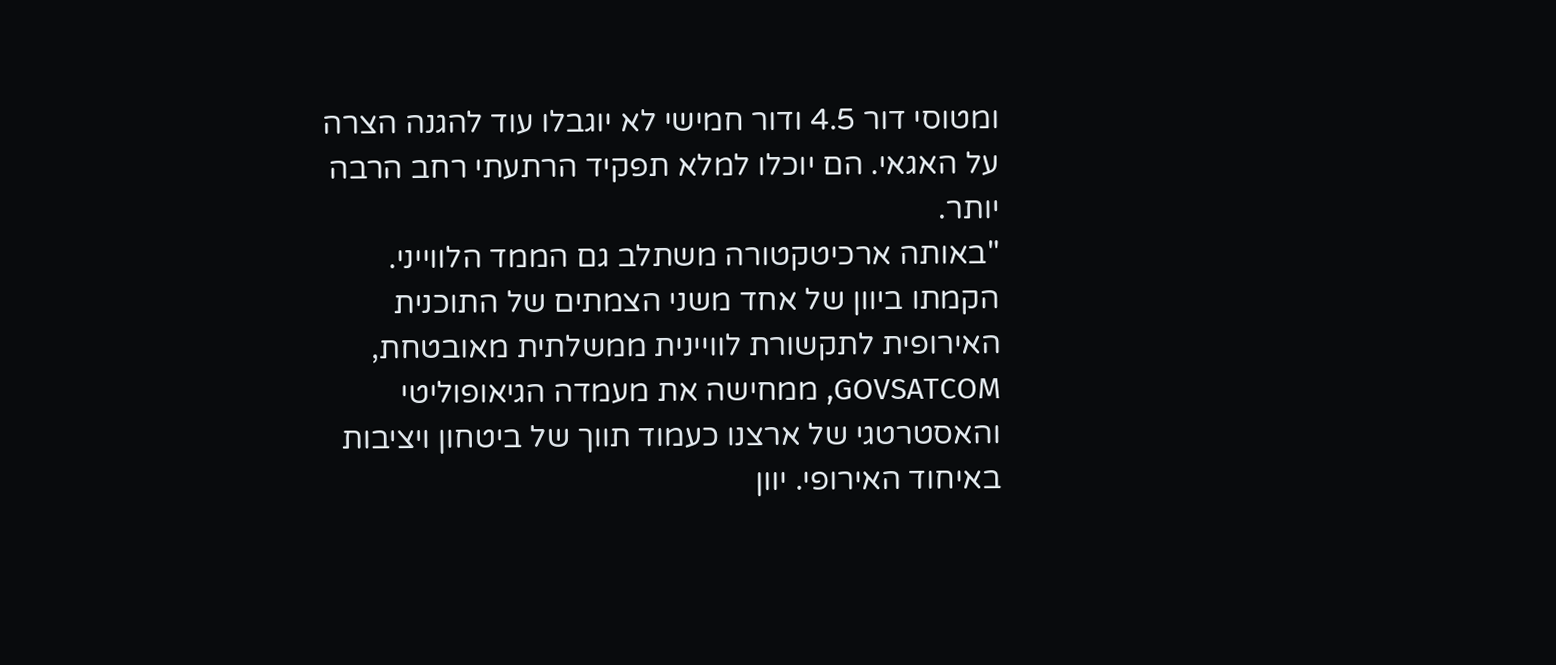ומטוסי דור 4.5 ודור חמישי לא יוגבלו עוד להגנה הצרה על האגאי. הם יוכלו למלא תפקיד הרתעתי רחב הרבה יותר.
"באותה ארכיטקטורה משתלב גם הממד הלווייני. הקמתו ביוון של אחד משני הצמתים של התוכנית האירופית לתקשורת לוויינית ממשלתית מאובטחת, GOVSATCOM, ממחישה את מעמדה הגיאופוליטי והאסטרטגי של ארצנו כעמוד תווך של ביטחון ויציבות באיחוד האירופי. יוון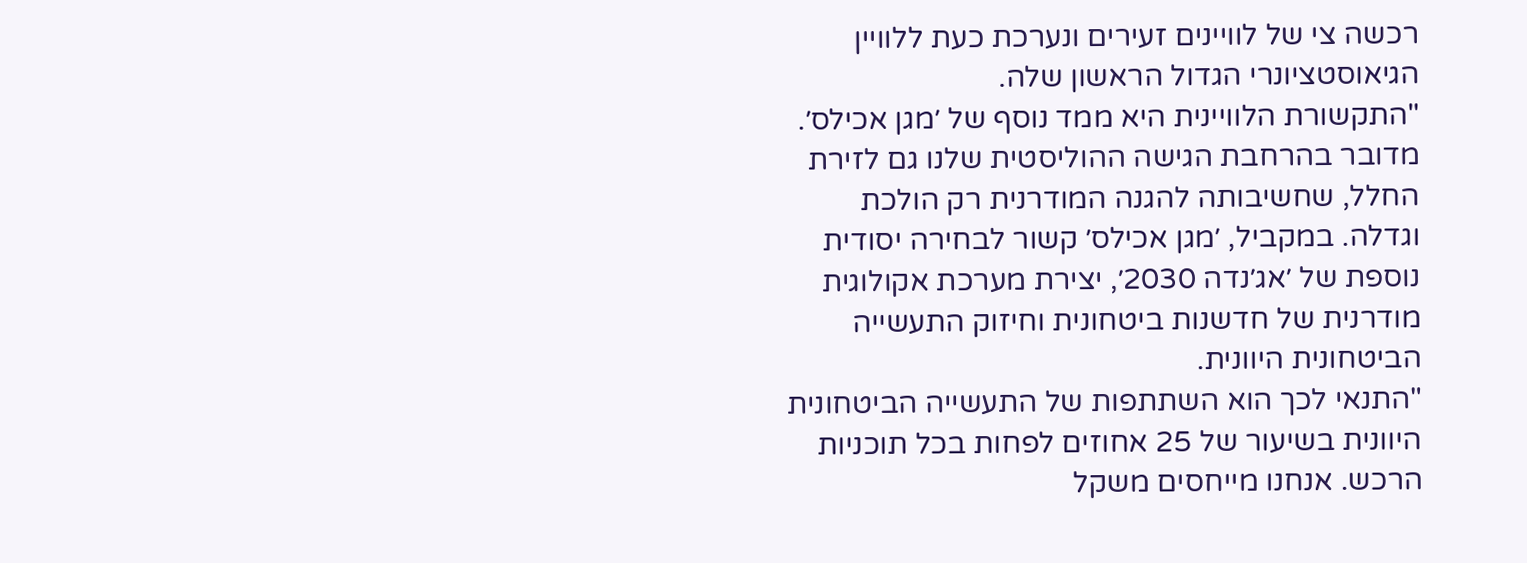רכשה צי של לוויינים זעירים ונערכת כעת ללוויין הגיאוסטציונרי הגדול הראשון שלה.
"התקשורת הלוויינית היא ממד נוסף של ׳מגן אכילס׳. מדובר בהרחבת הגישה ההוליסטית שלנו גם לזירת החלל, שחשיבותה להגנה המודרנית רק הולכת וגדלה. במקביל, ׳מגן אכילס׳ קשור לבחירה יסודית נוספת של ׳אג׳נדה 2030׳, יצירת מערכת אקולוגית מודרנית של חדשנות ביטחונית וחיזוק התעשייה הביטחונית היוונית.
"התנאי לכך הוא השתתפות של התעשייה הביטחונית היוונית בשיעור של 25 אחוזים לפחות בכל תוכניות הרכש. אנחנו מייחסים משקל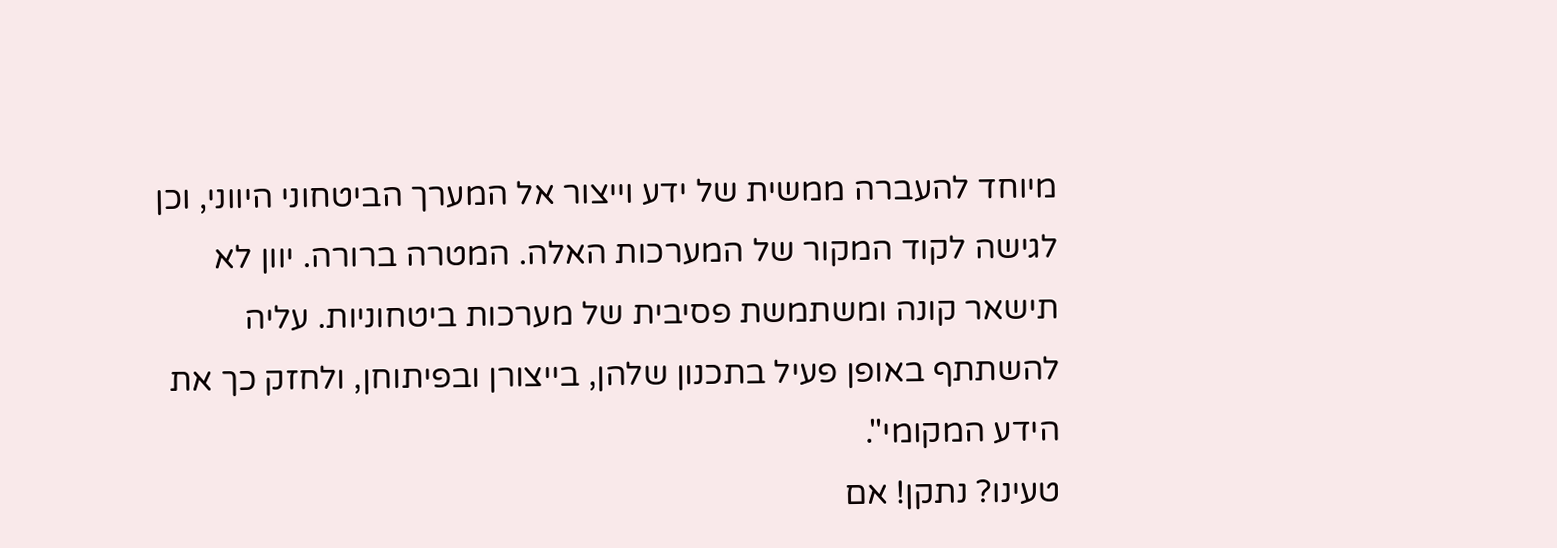מיוחד להעברה ממשית של ידע וייצור אל המערך הביטחוני היווני, וכן לגישה לקוד המקור של המערכות האלה. המטרה ברורה. יוון לא תישאר קונה ומשתמשת פסיבית של מערכות ביטחוניות. עליה להשתתף באופן פעיל בתכנון שלהן, בייצורן ובפיתוחן, ולחזק כך את הידע המקומי".
טעינו? נתקן! אם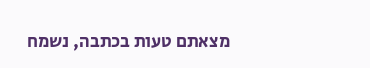מצאתם טעות בכתבה, נשמח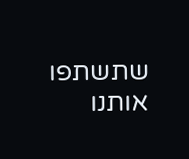שתשתפו אותנו